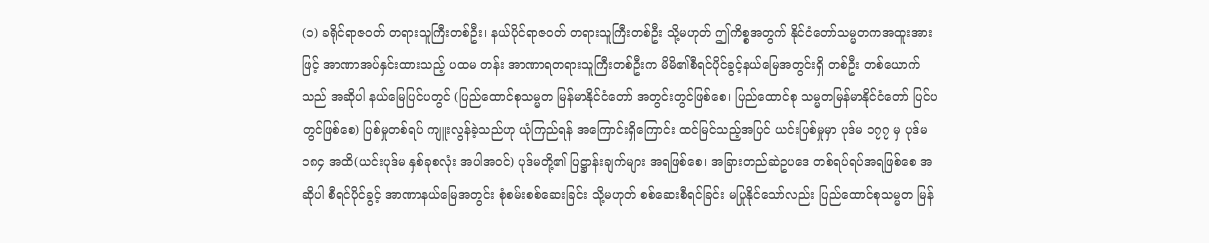(၁) ခရိုင်ရာဇဝတ် တရားသူကြီးတစ်ဦး၊ နယ်ပိုင်ရာဇဝတ် တရားသူကြီးတစ်ဦး သို့မဟုတ် ဤကိစ္စအတွက် နိုင်ငံတော်သမ္မတကအထူးအားဖြင့် အာဏာအပ်နှင်းထားသည့် ပထမ တန်း အာဏာရတရားသူကြီးတစ်ဦးက မိမိ၏စီရင်ပိုင်ခွင့်နယ်မြေအတွင်းရှိ တစ်ဦး တစ်ယောက်သည် အဆိုပါ နယ်မြေပြင်ပတွင် (ပြည်ထောင်စုသမ္မတ မြန်မာနိုင်ငံတော် အတွင်းတွင်ဖြစ်စေ၊ ပြည်ထောင်စု သမ္မတမြန်မာနိုင်ငံတော် ပြင်ပတွင်ဖြစ်စေ) ပြစ်မှုတစ်ရပ် ကျူးလွန်ခဲ့သည်ဟု ယုံကြည်ရန် အကြောင်းရှိကြောင်း ထင်မြင်သည့်အပြင် ယင်းပြစ်မှုမှာ ပုဒ်မ ၁၇၇ မှ ပုဒ်မ ၁၈၄ အထိ(ယင်းပုဒ်မ နှစ်ခုစလုံး အပါအဝင်) ပုဒ်မတို့၏ ပြဋ္ဌာန်းချက်များ အရဖြစ်စေ၊ အခြားတည်ဆဲဥပဒေ တစ်ရပ်ရပ်အရဖြစ်စေ အဆိုပါ စီရင်ပိုင်ခွင့် အာဏာနယ်မြေအတွင်း စုံစမ်းစစ်ဆေးခြင်း သို့မဟုတ် စစ်ဆေးစီရင်ခြင်း မပြုနိုင်သော်လည်း ပြည်ထောင်စုသမ္မတ မြန်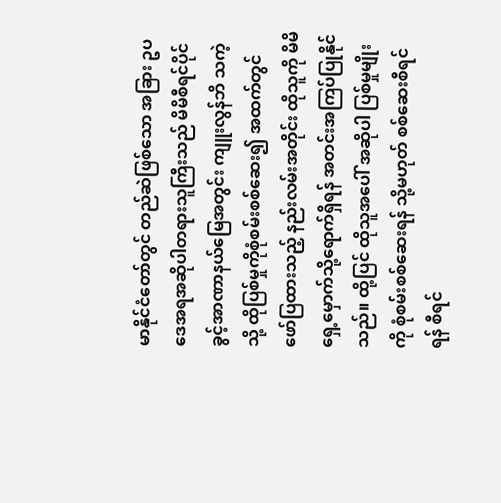မာနိုင်ငံတော်တွင် တည်ဆဲဖြစ်သော အခြား ဥပဒေအရအဆိုပါတရားသူကြီးသည် မိမိစီရင်ပိုင်ခွင့်အာဏာနယ်မြေအတွင်း ကျူးလွန်ဘိ သကဲ့သို့ ထိုပြစ်မှုကိုစုံစမ်းစစ်ဆေး၍ အထက်တွင် ဖော်ပြထားသည့် နည်းလမ်းအတိုင်း ထိုသူကို မိမိရှေ့မှောက်သို့ရောက်ရှိရန် အတင်းအကြပ်ပြုနိုင်သည်။ ထို့ပြင် ထိုသူအပေါ် အဆိုပါ ပြစ်မှုမျိုးကို စုံစမ်းစစ်ဆေးရန် သို့မဟုတ် စစ်ဆေးစီရင်ရန် စီရင်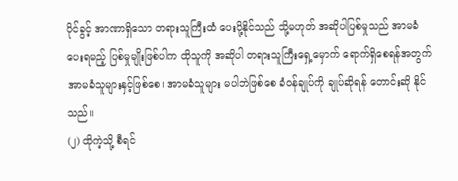ပိုင်ခွင့် အာဏာရှိသော တရားသူကြီးထံ ပေးပို့နိုင်သည် သို့မဟုတ် အဆိုပါပြစ်မှုသည် အာမခံပေးရမည့် ပြစ်မှုမျိုးဖြစ်ပါက ထိုသူကို အဆိုပါ တရားသူကြီးရှေ့မှောက် ရောက်ရှိစေရန်အတွက် အာမခံသူများနှင့်ဖြစ်စေ၊ အာမခံသူများ မပါဘဲဖြစ်စေ ခံဝန်ချုပ်ကို ချုပ်ဆိုရန် တောင်းဆို နိုင်သည်။
(၂) ထိုကဲ့သို့ စီရင်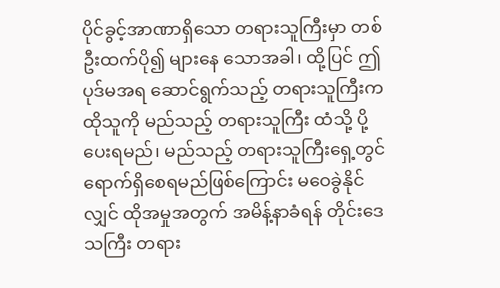ပိုင်ခွင့်အာဏာရှိသော တရားသူကြီးမှာ တစ်ဦးထက်ပို၍ များနေ သောအခါ၊ ထို့ပြင် ဤပုဒ်မအရ ဆောင်ရွက်သည့် တရားသူကြီးက ထိုသူကို မည်သည့် တရားသူကြီး ထံသို့ ပို့ပေးရမည်၊ မည်သည့် တရားသူကြီးရှေ့တွင် ရောက်ရှိစေရမည်ဖြစ်ကြောင်း မဝေခွဲနိုင်လျှင် ထိုအမှုအတွက် အမိန့်နာခံရန် တိုင်းဒေသကြီး တရား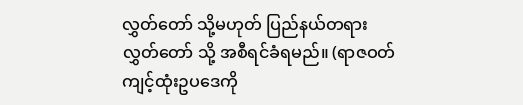လွှတ်တော် သို့မဟုတ် ပြည်နယ်တရားလွှတ်တော် သို့ အစီရင်ခံရမည်။ (ရာဇဝတ် ကျင့်ထုံးဥပဒေကို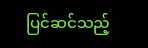ပြင်ဆင်သည့်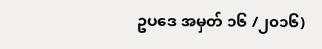ဥပဒေ အမှတ် ၁၆ /၂၀၁၆)